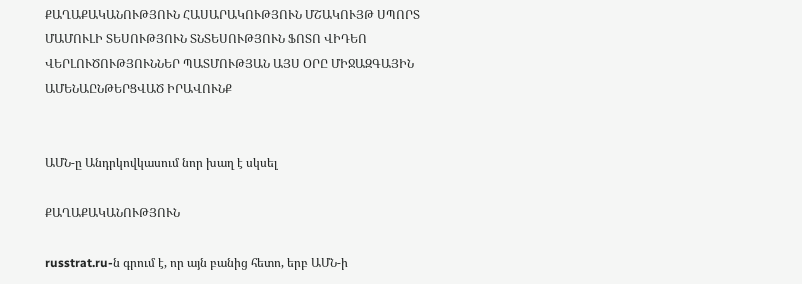ՔԱՂԱՔԱԿԱՆՈՒԹՅՈՒՆ ՀԱՍԱՐԱԿՈՒԹՅՈՒՆ ՄՇԱԿՈՒՅԹ ՍՊՈՐՏ ՄԱՄՈՒԼԻ ՏԵՍՈՒԹՅՈՒՆ ՏՆՏԵՍՈՒԹՅՈՒՆ ՖՈՏՈ ՎԻԴԵՈ ՎԵՐԼՈՒԾՈՒԹՅՈՒՆՆԵՐ ՊԱՏՄՈՒԹՅԱՆ ԱՅՍ ՕՐԸ ՄԻՋԱԶԳԱՅԻՆ ԱՄԵՆԱԸՆԹԵՐՑՎԱԾ ԻՐԱՎՈՒՆՔ


ԱՄՆ-ը Անդրկովկասում նոր խաղ է սկսել

ՔԱՂԱՔԱԿԱՆՈՒԹՅՈՒՆ

russtrat.ru-ն գրում է, որ այն բանից հետո, երբ ԱՄՆ-ի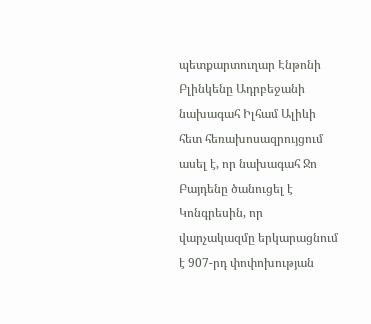պետքարտուղար Էնթոնի Բլինկենը Ադրբեջանի նախագահ Իլհամ Ալիևի հետ հեռախոսազրույցում ասել է, որ նախագահ Ջո Բայդենը ծանուցել է Կոնգրեսին, որ վարչակազմը երկարացնում է 907-րդ փոփոխության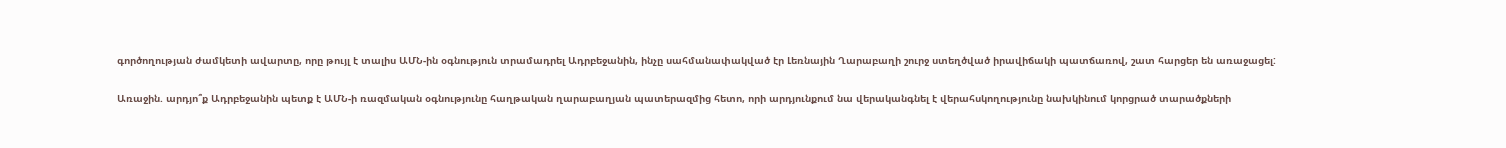գործողության ժամկետի ավարտը, որը թույլ է տալիս ԱՄՆ-ին օգնություն տրամադրել Ադրբեջանին, ինչը սահմանափակված էր Լեռնային Ղարաբաղի շուրջ ստեղծված իրավիճակի պատճառով, շատ հարցեր են առաջացել:

Առաջին. արդյո՞ք Ադրբեջանին պետք է ԱՄՆ-ի ռազմական օգնությունը հաղթական ղարաբաղյան պատերազմից հետո, որի արդյունքում նա վերականգնել է վերահսկողությունը նախկինում կորցրած տարածքների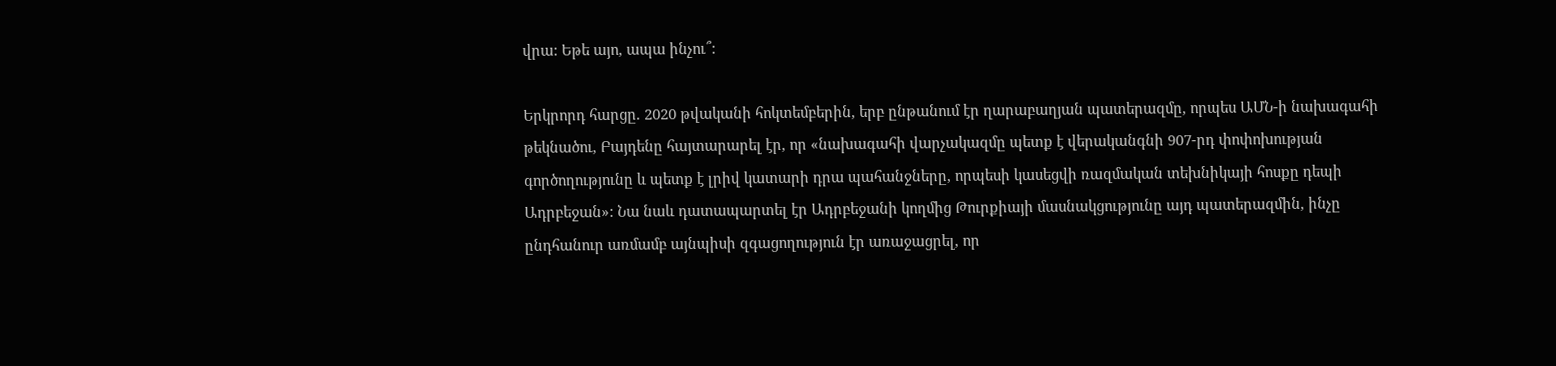վրա: Եթե այո, ապա ինչու՞:

Երկրորդ հարցը. 2020 թվականի հոկտեմբերին, երբ ընթանում էր ղարաբաղյան պատերազմը, որպես ԱՄՆ-ի նախագահի թեկնածու, Բայդենը հայտարարել էր, որ «նախագահի վարչակազմը պետք է վերականգնի 907-րդ փոփոխության գործողությունը և պետք է լրիվ կատարի դրա պահանջները, որպեսի կասեցվի ռազմական տեխնիկայի հոսքը դեպի Ադրբեջան»: Նա նաև դատապարտել էր Ադրբեջանի կողմից Թուրքիայի մասնակցությունը այդ պատերազմին, ինչը ընդհանուր առմամբ այնպիսի զգացողություն էր առաջացրել, որ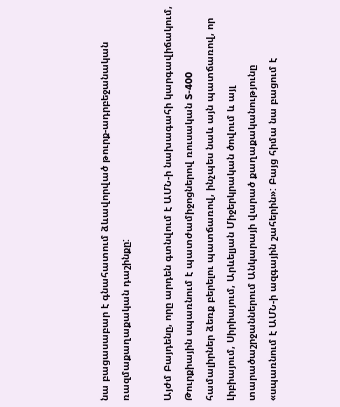նա բացասաբար է գնահատում ձևավորված թուրք-ադրբեջանական ռազմաքաղաքական դաշինքը:

Այժմ Բայդենը, որը արդեն գտնվում է ԱՄՆ-ի նախագահի կարգավիճակում, Թուրքիային սպառնում է պատժամիջոցներով ռուսական S-400 համալիրներ ձեռք բերելու պատճառով, ինչպես նաև այն պատճառով, որ Լիբիայում, Սիրիայում, Արևելյան Միջերկրական ծովում և այլ տարածաշրջաններում Անկարայի վարած քաղաքականությունը «սպառնում է ԱՄՆ-ի ազգային շահերին»: Բայց հիմա նա բացում է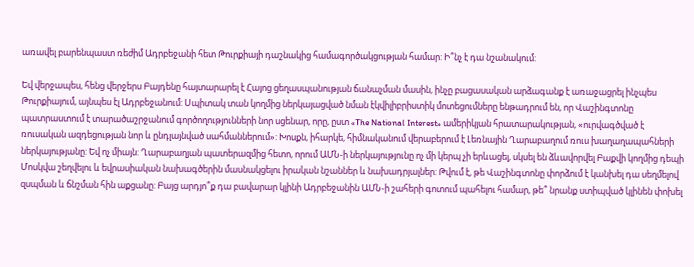առավել բարենպաստ ռեժիմ Ադրբեջանի հետ Թուրքիայի դաշնակից համագործակցության համար: Ի՞նչ է դա նշանակում:

Եվ վերջապես, հենց վերջերս Բայդենը հայտարարել է Հայոց ցեղասպանության ճանաչման մասին, ինչը բացասական արձագանք է առաջացրել ինչպես Թուրքիայում, այնպես էլ Ադրբեջանում: Սպիտակ տան կողմից ներկայացված նման էկվիլիբրիստիկ մոտեցումները ենթադրում են, որ Վաշինգտոնը պատրաստում է տարածաշրջանում գործողությունների նոր սցենար, որը, ըստ «The National Interest» ամերիկյան հրատարակության, «ուրվագծված է ռուսական ազդեցության նոր և ընդլայնված սահմաններում»: Խոսքն, իհարկե, հիմնականում վերաբերում է Լեռնային Ղարաբաղում ռուս խաղաղապահների ներկայությանը: Եվ ոչ միայն: Ղարաբաղյան պատերազմից հետո, որում ԱՄՆ-ի ներկայությունը ոչ մի կերպ չի երևացել, սկսել են ձևավորվել Բաքվի կողմից դեպի Մոսկվա շեղվելու և եվրասիական նախագծերին մասնակցելու իրական նշաններ և նախադրյալներ: Թվում է, թե Վաշինգտոնը փորձում է կանխել դա սեղմելով  զսպման և ճնշման հին աքցանը: Բայց արդյո՞ք դա բավարար կլինի Ադրբեջանին ԱՄՆ-ի շահերի գոտում պահելու համար, թե՞ նրանք ստիպված կլինեն փոխել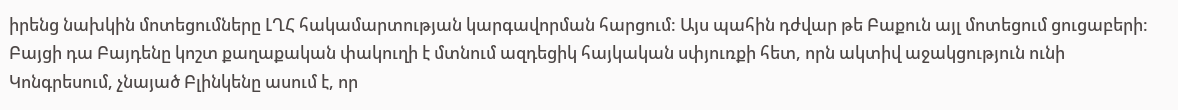իրենց նախկին մոտեցումները ԼՂՀ հակամարտության կարգավորման հարցում: Այս պահին դժվար թե Բաքուն այլ մոտեցում ցուցաբերի: Բայցի դա Բայդենը կոշտ քաղաքական փակուղի է մտնում ազդեցիկ հայկական սփյուռքի հետ, որն ակտիվ աջակցություն ունի Կոնգրեսում, չնայած Բլինկենը ասում է, որ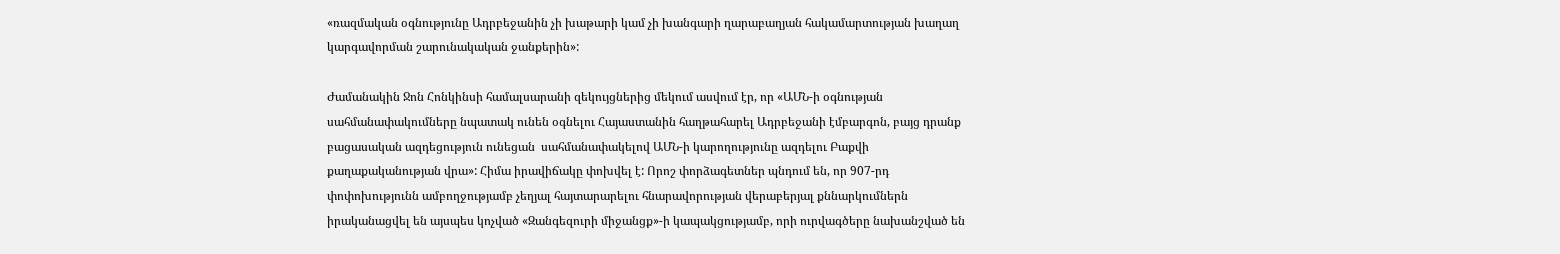«ռազմական օգնությունը Ադրբեջանին չի խաթարի կամ չի խանգարի ղարաբաղյան հակամարտության խաղաղ կարգավորման շարունակական ջանքերին»:

Ժամանակին Ջոն Հոնկինսի համալսարանի զեկույցներից մեկում ասվում էր, որ «ԱՄՆ-ի օգնության սահմանափակումները նպատակ ունեն օգնելու Հայաստանին հաղթահարել Ադրբեջանի էմբարգոն, բայց դրանք բացասական ազդեցություն ունեցան  սահմանափակելով ԱՄՆ-ի կարողությունը ազդելու Բաքվի քաղաքականության վրա»: Հիմա իրավիճակը փոխվել է: Որոշ փորձագետներ պնդում են, որ 907-րդ փոփոխությունն ամբողջությամբ չեղյալ հայտարարելու հնարավորության վերաբերյալ քննարկումներն իրականացվել են այսպես կոչված «Զանգեզուրի միջանցք»-ի կապակցությամբ, որի ուրվագծերը նախանշված են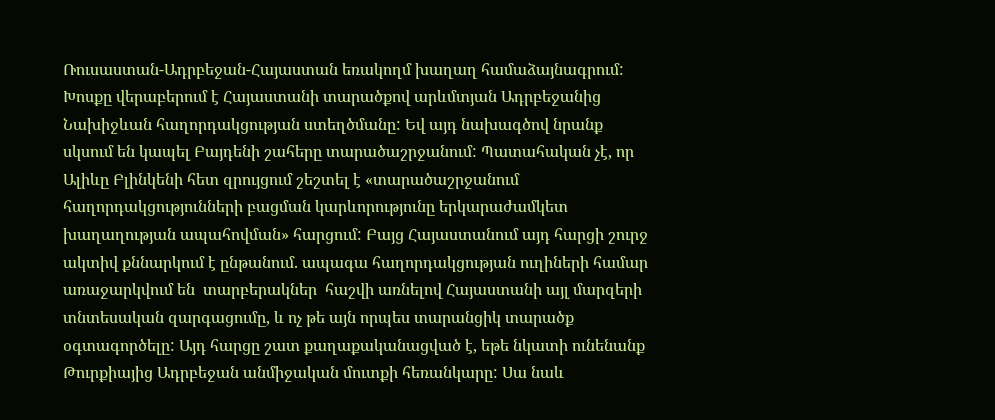Ռուսաստան-Ադրբեջան-Հայաստան եռակողմ խաղաղ համաձայնագրում: Խոսքը վերաբերում է Հայաստանի տարածքով արևմտյան Ադրբեջանից Նախիջևան հաղորդակցության ստեղծմանը: Եվ այդ նախագծով նրանք սկսում են կապել Բայդենի շահերը տարածաշրջանում: Պատահական չէ, որ Ալիևը Բլինկենի հետ զրույցում շեշտել է «տարածաշրջանում հաղորդակցությունների բացման կարևորությունը երկարաժամկետ խաղաղության ապահովման» հարցում: Բայց Հայաստանում այդ հարցի շուրջ ակտիվ քննարկում է ընթանում. ապագա հաղորդակցության ուղիների համար առաջարկվում են  տարբերակներ  հաշվի առնելով Հայաստանի այլ մարզերի տնտեսական զարգացումը, և ոչ թե այն որպես տարանցիկ տարածք օգտագործելը: Այդ հարցը շատ քաղաքականացված է, եթե նկատի ունենանք Թուրքիայից Ադրբեջան անմիջական մուտքի հեռանկարը: Սա նաև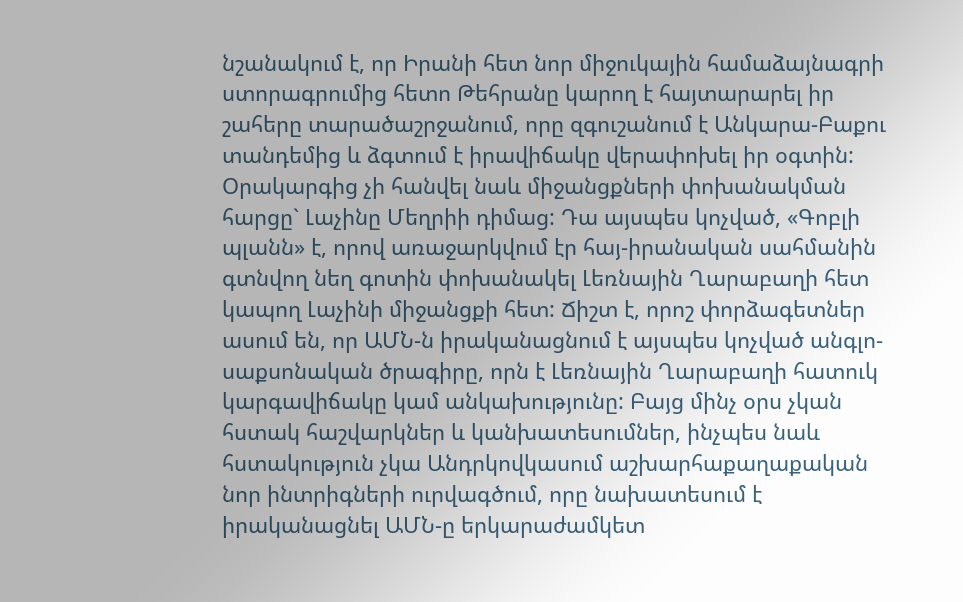նշանակում է, որ Իրանի հետ նոր միջուկային համաձայնագրի ստորագրումից հետո Թեհրանը կարող է հայտարարել իր շահերը տարածաշրջանում, որը զգուշանում է Անկարա-Բաքու տանդեմից և ձգտում է իրավիճակը վերափոխել իր օգտին: Օրակարգից չի հանվել նաև միջանցքների փոխանակման հարցը` Լաչինը Մեղրիի դիմաց: Դա այսպես կոչված, «Գոբլի պլանն» է, որով առաջարկվում էր հայ-իրանական սահմանին գտնվող նեղ գոտին փոխանակել Լեռնային Ղարաբաղի հետ կապող Լաչինի միջանցքի հետ: Ճիշտ է, որոշ փորձագետներ ասում են, որ ԱՄՆ-ն իրականացնում է այսպես կոչված անգլո-սաքսոնական ծրագիրը, որն է Լեռնային Ղարաբաղի հատուկ կարգավիճակը կամ անկախությունը: Բայց մինչ օրս չկան հստակ հաշվարկներ և կանխատեսումներ, ինչպես նաև հստակություն չկա Անդրկովկասում աշխարհաքաղաքական նոր ինտրիգների ուրվագծում, որը նախատեսում է իրականացնել ԱՄՆ-ը երկարաժամկետ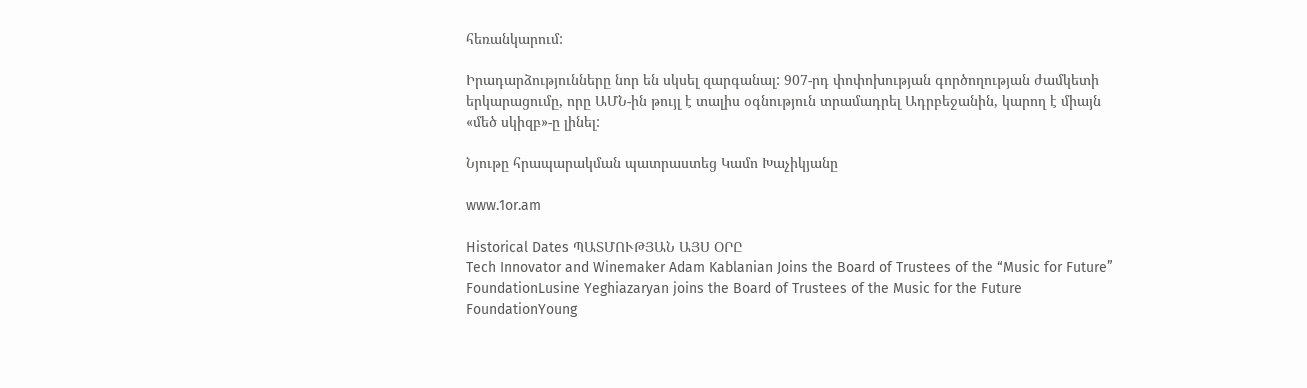հեռանկարում:

Իրադարձությունները նոր են սկսել զարգանալ: 907-րդ փոփոխության գործողության ժամկետի երկարացումը, որը ԱՄՆ-ին թույլ է տալիս օգնություն տրամադրել Ադրբեջանին, կարող է միայն «մեծ սկիզբ»-ը լինել:

Նյութը հրապարակման պատրաստեց Կամո Խաչիկյանը

www.1or.am

Historical Dates ՊԱՏՄՈՒԹՅԱՆ ԱՅՍ ՕՐԸ
Tech Innovator and Winemaker Adam Kablanian Joins the Board of Trustees of the “Music for Future” FoundationLusine Yeghiazaryan joins the Board of Trustees of the Music for the Future FoundationYoung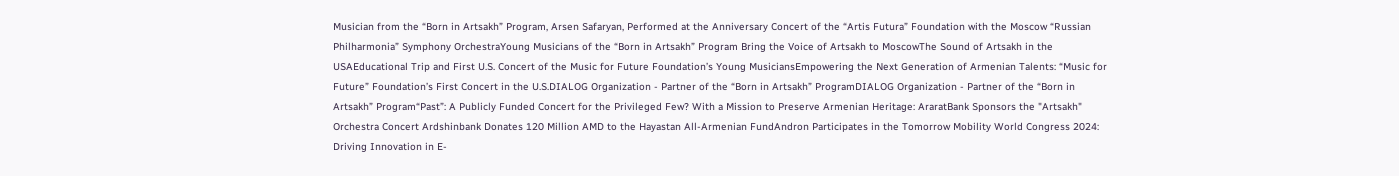Musician from the “Born in Artsakh” Program, Arsen Safaryan, Performed at the Anniversary Concert of the “Artis Futura” Foundation with the Moscow “Russian Philharmonia” Symphony OrchestraYoung Musicians of the “Born in Artsakh” Program Bring the Voice of Artsakh to MoscowThe Sound of Artsakh in the USAEducational Trip and First U.S. Concert of the Music for Future Foundation’s Young MusiciansEmpowering the Next Generation of Armenian Talents: “Music for Future” Foundation’s First Concert in the U.S.DIALOG Organization - Partner of the “Born in Artsakh” ProgramDIALOG Organization - Partner of the “Born in Artsakh” Program“Past”: A Publicly Funded Concert for the Privileged Few? With a Mission to Preserve Armenian Heritage: AraratBank Sponsors the "Artsakh" Orchestra Concert Ardshinbank Donates 120 Million AMD to the Hayastan All-Armenian FundAndron Participates in the Tomorrow Mobility World Congress 2024: Driving Innovation in E-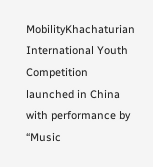MobilityKhachaturian International Youth Competition launched in China with performance by “Music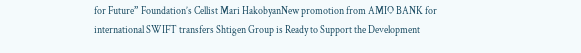for Future” Foundation’s Cellist Mari HakobyanNew promotion from AMIO BANK for international SWIFT transfers Shtigen Group is Ready to Support the Development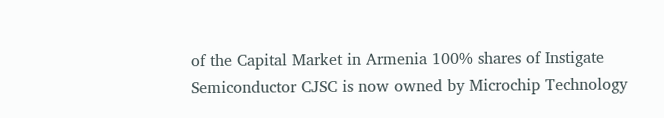of the Capital Market in Armenia 100% shares of Instigate Semiconductor CJSC is now owned by Microchip Technology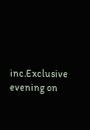inc.Exclusive evening on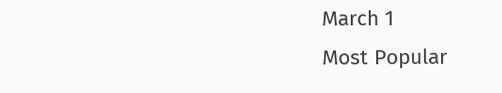March 1
Most Popular